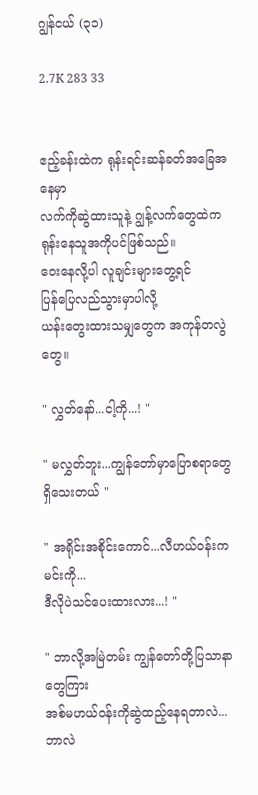ဂျွန်ငယ် (၃၁)

2.7K 283 33


ဧည့်ခန်းထဲက ရုန်းရင်းဆန်ခတ်အခြေအနေမှာ
လက်ကိုဆွဲထားသူနဲ့ ဂျွန့်လက်တွေထဲက
ရုန်းနေသူအကိုပင်ဖြစ်သည်။
ဝေးနေလို့ပါ လူချင်းများတွေ့ရင်
ပြန်ပြေလည်သွားမှာပါလို့
ယန်းတွေးထားသမျှတွေက အကုန်တလွဲတွေ။

" လွှတ်နော်...ငါ့ကို...! "

" မလွှတ်ဘူး...ကျွန်တော်မှာပြောစရာတွေ
ရှိသေးတယ် "

" အရိုင်းအစိုင်းကောင်...လီဟယ်ဝန်းကမင်းကို...
ဒီလိုပဲသင်ပေးထားလား...! "

" ဘာလို့အမြဲတမ်း ကျွန်တော်တို့ပြသာနာတွေကြား
အစ်မဟယ်ဝန်းကိုဆွဲထည့်နေရတာလဲ... ဘာလဲ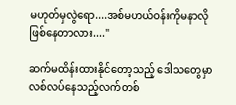မဟုတ်မှလွဲရော....အစ်မဟယ်ဝန်းကိုမနာလို
ဖြစ်နေတာလား...."

ဆက်မထိန်းထားနိုင်တော့သည့် ဒေါသတွေမှာ
လစ်လပ်နေသည့်လက်တစ်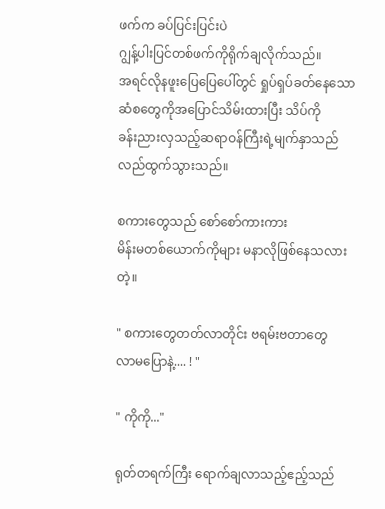ဖက်က ခပ်ပြင်းပြင်းပဲ
ဂျွန့်ပါးပြင်တစ်ဖက်ကိုရိုက်ချလိုက်သည်။
အရင်လိုနဖူးပြေပြေပေါ်တွင် ရှုပ်ရှပ်ခတ်နေသော
ဆံစတွေကိုအပြောင်သိမ်းထားပြီး သိပ်ကို
ခန်းညားလှသည့်ဆရာဝန်ကြီးရဲ့မျက်နှာသည်
လည်ထွက်သွားသည်။

စကားတွေသည် စော်စော်ကားကား
မိန်းမတစ်ယောက်ကိုများ မနာလိုဖြစ်နေသလားတဲ့။

" စကားတွေတတ်လာတိုင်း ဗရမ်းဗတာတွေ
လာမပြောနဲ့.... ! "

" ကိုကို..."

ရုတ်တရက်ကြီး ရောက်ချလာသည့်ဧည့်သည်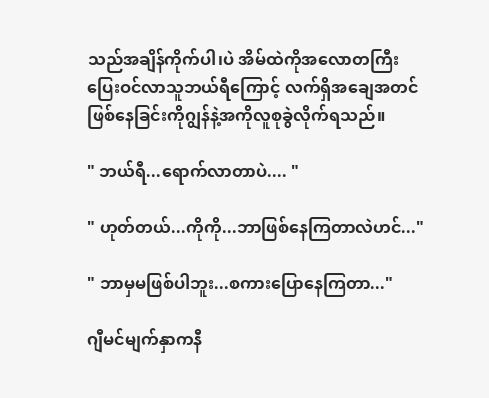သည်အချိန်ကိုက်ပါ၊ပဲ အိမ်ထဲကိုအလောတကြီး
ပြေးဝင်လာသူဘယ်ရီကြောင့် လက်ရှိအချေအတင်
ဖြစ်နေခြင်းကိုဂျွန်နဲ့အကိုလူစုခွဲလိုက်ရသည်။

" ဘယ်ရီ...ရောက်လာတာပဲ.... "

" ဟုတ်တယ်...ကိုကို...ဘာဖြစ်နေကြတာလဲဟင်..."

" ဘာမှမဖြစ်ပါဘူး...စကားပြောနေကြတာ..."

ဂျီမင်မျက်နှာကနီ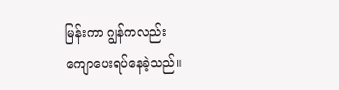မြန်းကာ ဂျွန်ကလည်း
ကျောပေးရပ်နေခဲ့သည်။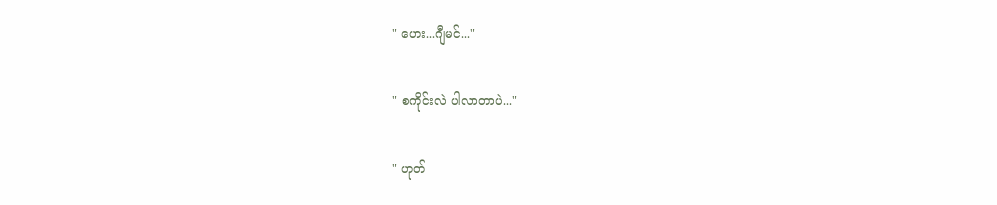" ဟေး...ဂျီမင်..."

" စကိုင်းလဲ ပါလာတာပဲ..."

" ဟုတ်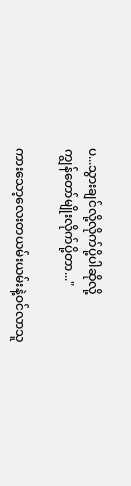ပ...သွားချင်လို့လိုက်ပို့ပါဆိုလို့
ကျွန်တော်မျိုးလိုက်ပို့တာ..."

ကားသော့လေးတယမ်းယမ်းနဲ့ဝင်လာသူ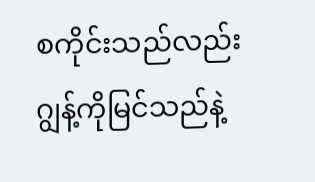စကိုင်းသည်လည်းဂျွန့်ကိုမြင်သည်နဲ့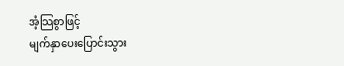အံ့သြစွာဖြင့်
မျက်နှာပေးပြောင်းသွား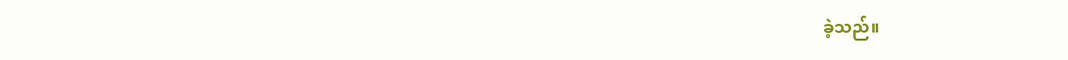ခဲ့သည်။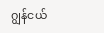ဂျွန်ငယ်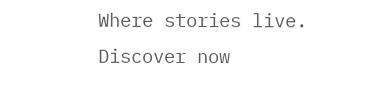Where stories live. Discover now